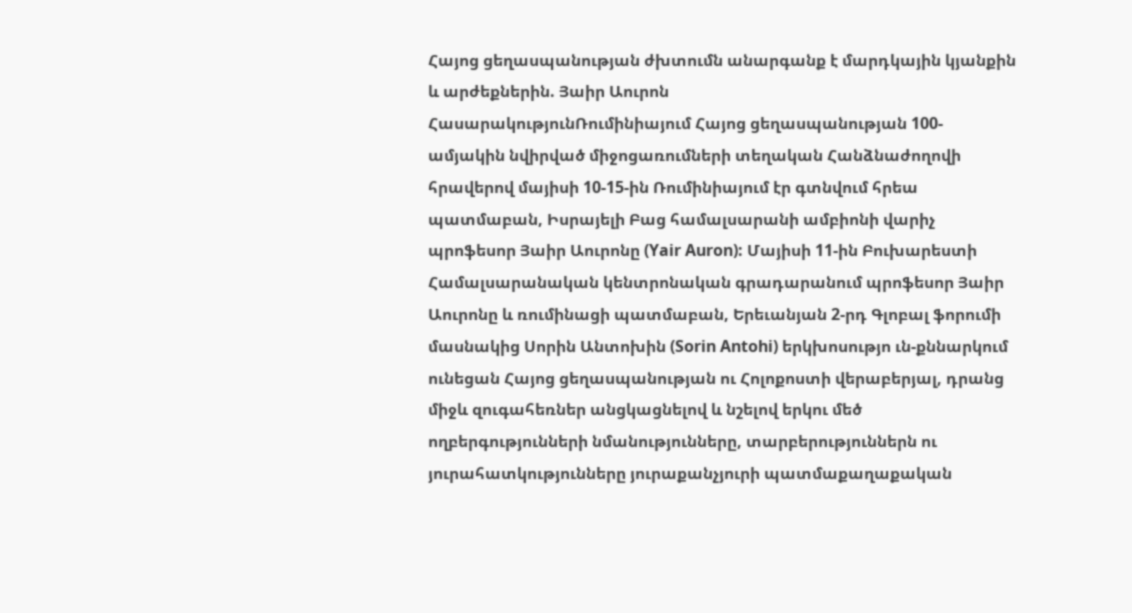Հայոց ցեղասպանության ժխտումն անարգանք է մարդկային կյանքին և արժեքներին. Յաիր Աուրոն
ՀասարակությունՌումինիայում Հայոց ցեղասպանության 100-ամյակին նվիրված միջոցառումների տեղական Հանձնաժողովի հրավերով մայիսի 10-15-ին Ռումինիայում էր գտնվում հրեա պատմաբան, Իսրայելի Բաց համալսարանի ամբիոնի վարիչ պրոֆեսոր Յաիր Աուրոնը (Yair Auron): Մայիսի 11-ին Բուխարեստի Համալսարանական կենտրոնական գրադարանում պրոֆեսոր Յաիր Աուրոնը և ռումինացի պատմաբան, Երեւանյան 2-րդ Գլոբալ ֆորումի մասնակից Սորին Անտոխին (Sorin Antohi) երկխոսությո ւն-քննարկում ունեցան Հայոց ցեղասպանության ու Հոլոքոստի վերաբերյալ, դրանց միջև զուգահեռներ անցկացնելով և նշելով երկու մեծ ողբերգությունների նմանությունները, տարբերություններն ու յուրահատկությունները յուրաքանչյուրի պատմաքաղաքական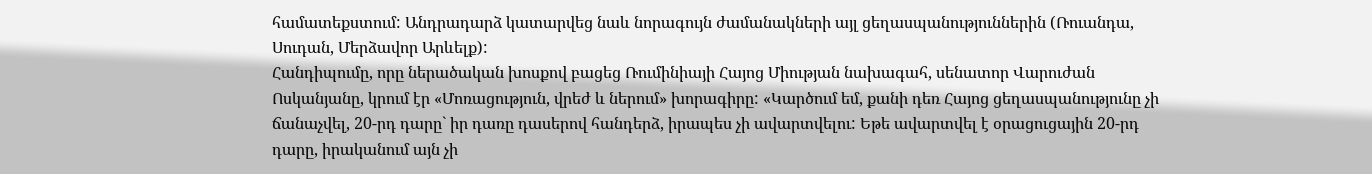համատեքստում: Անդրադարձ կատարվեց նաև նորագույն ժամանակների այլ ցեղասպանություններին (Ռուանդա, Սուդան, Մերձավոր Արևելք):
Հանդիպումը, որը ներածական խոսքով բացեց Ռումինիայի Հայոց Միության նախագահ, սենատոր Վարուժան Ոսկանյանը, կրում էր «Մոռացություն, վրեժ և ներում» խորագիրը: «Կարծում եմ, քանի դեռ Հայոց ցեղասպանությունը չի ճանաչվել, 20-րդ դարը` իր դառը դասերով հանդերձ, իրապես չի ավարտվելու: Եթե ավարտվել է օրացուցային 20-րդ դարը, իրականում այն չի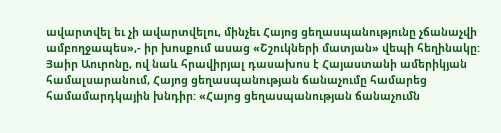ավարտվել եւ չի ավարտվելու, մինչեւ Հայոց ցեղասպանությունը չճանաչվի ամբողջապես»,- իր խոսքում ասաց «Շշուկների մատյան» վեպի հեղինակը:
Յաիր Աուրոնը, ով նաև հրավիրյալ դասախոս է Հայաստանի ամերիկյան համալսարանում, Հայոց ցեղասպանության ճանաչումը համարեց համամարդկային խնդիր: «Հայոց ցեղասպանության ճանաչումն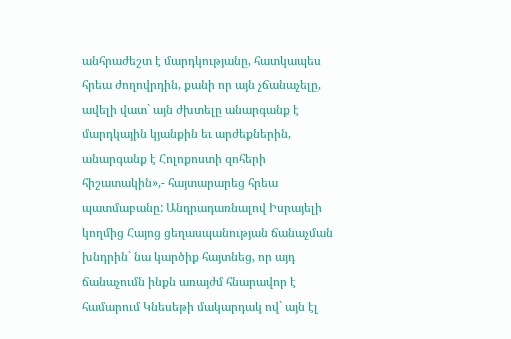անհրաժեշտ է մարդկությանը, հատկապես հրեա ժողովրդին, քանի որ այն չճանաչելը, ավելի վատ` այն ժխտելը անարգանք է մարդկային կյանքին եւ արժեքներին, անարգանք է Հոլոքոստի զոհերի հիշատակին»,- հայտարարեց հրեա պատմաբանը: Անդրադառնալով Իսրայելի կողմից Հայոց ցեղասպանության ճանաչման խնդրին` նա կարծիք հայտնեց, որ այդ ճանաչումն ինքն առայժմ հնարավոր է համարում Կնեսեթի մակարդակ ով` այն էլ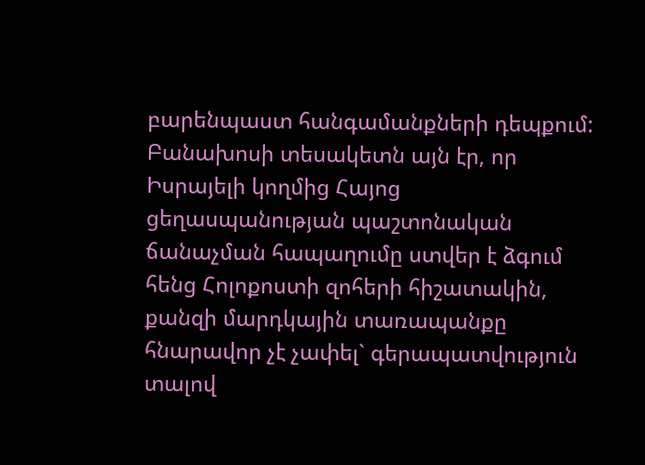բարենպաստ հանգամանքների դեպքում: Բանախոսի տեսակետն այն էր, որ Իսրայելի կողմից Հայոց ցեղասպանության պաշտոնական ճանաչման հապաղումը ստվեր է ձգում հենց Հոլոքոստի զոհերի հիշատակին, քանզի մարդկային տառապանքը հնարավոր չէ չափել` գերապատվություն տալով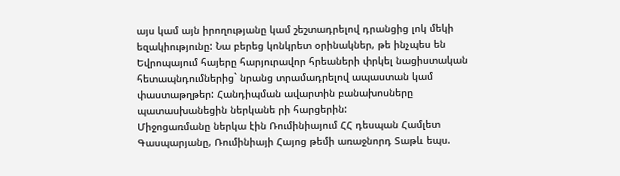այս կամ այն իրողությանը կամ շեշտադրելով դրանցից լոկ մեկի եզակիությունը: Նա բերեց կոնկրետ օրինակներ, թե ինչպես են Եվրոպայում հայերը հարյուրավոր հրեաների փրկել նացիստական հետապնդումներից` նրանց տրամադրելով ապաստան կամ փաստաթղթեր: Հանդիպման ավարտին բանախոսները պատասխանեցին ներկանե րի հարցերին:
Միջոցառմանը ներկա էին Ռումինիայում ՀՀ դեսպան Համլետ Գասպարյանը, Ռումինիայի Հայոց թեմի առաջնորդ Տաթև եպս.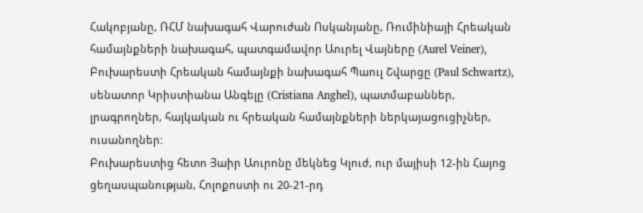Հակոբյանը, ՌՀՄ նախագահ Վարուժան Ոսկանյանը, Ռումինիայի Հրեական համայնքների նախագահ, պատգամավոր Աուրել Վայները (Aurel Veiner), Բուխարեստի Հրեական համայնքի նախագահ Պաուլ Շվարցը (Paul Schwartz), սենատոր Կրիստիանա Անգելը (Cristiana Anghel), պատմաբաններ, լրագրողներ, հայկական ու հրեական համայնքների ներկայացուցիչներ, ուսանողներ:
Բուխարեստից հետո Յաիր Աուրոնը մեկնեց Կլուժ, ուր մայիսի 12-ին Հայոց ցեղասպանության, Հոլոքոստի ու 20-21-րդ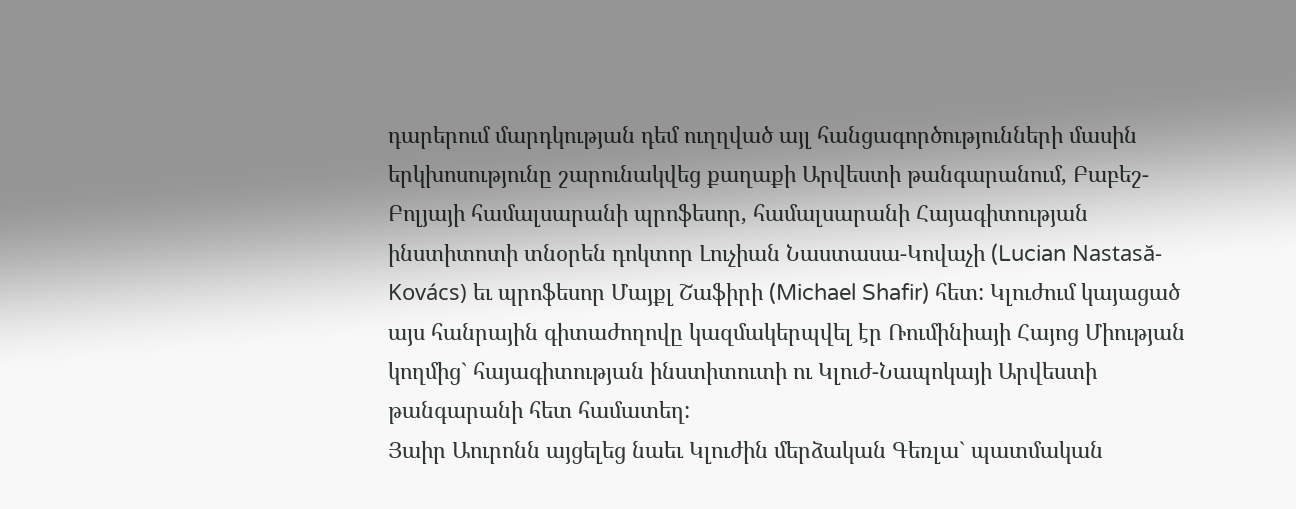դարերում մարդկության դեմ ուղղված այլ հանցագործությունների մասին երկխոսությունը շարունակվեց քաղաքի Արվեստի թանգարանում, Բաբեշ-Բոլյայի համալսարանի պրոֆեսոր, համալսարանի Հայագիտության ինստիտոտի տնօրեն դոկտոր Լուչիան Նաստասա-Կովաչի (Lucian Nastasă-Kovács) եւ պրոֆեսոր Մայքլ Շաֆիրի (Michael Shafir) հետ: Կլուժում կայացած այս հանրային գիտաժողովը կազմակերպվել էր Ռումինիայի Հայոց Միության կողմից` հայագիտության ինստիտուտի ու Կլուժ-Նապոկայի Արվեստի թանգարանի հետ համատեղ:
Յաիր Աուրոնն այցելեց նաեւ Կլուժին մերձական Գեռլա` պատմական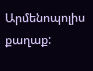Արմենոպոլիս քաղաք: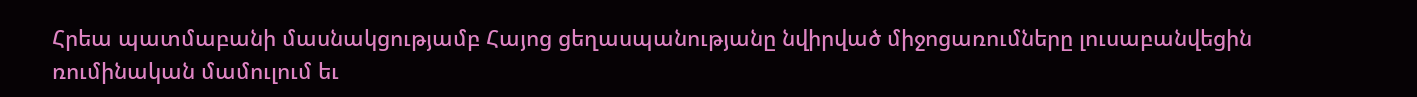Հրեա պատմաբանի մասնակցությամբ Հայոց ցեղասպանությանը նվիրված միջոցառումները լուսաբանվեցին ռումինական մամուլում եւ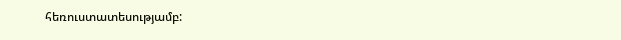հեռուստատեսությամբ: